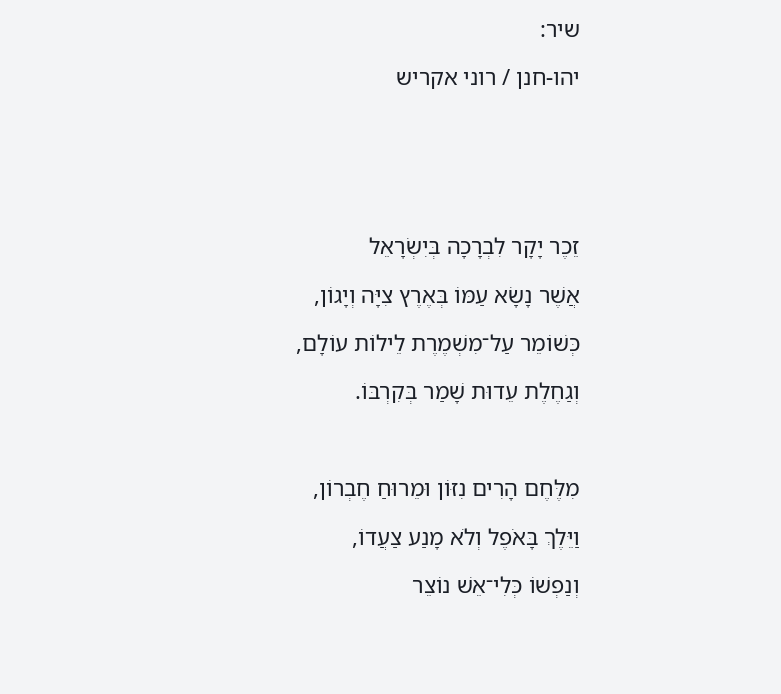שיר:

יהו-חנן / רוני אקריש






זֵכֶר יָקָר לִבְרָכָה בְּיִשְׂרָאֵל

אֲשֶׁר נָשָׂא עַמּוֹ בְּאֶרֶץ צִיָּה וְיָגוֹן,

כְּשׁוֹמֵר עַל־מִשְׁמֶרֶת לֵילוֹת עוֹלָם,

וְגַחֶלֶת עֵדוּת שָׁמַר בְּקִרְבּוֹ.



מִלֶּחֶם הָרִים נִזּוֹן וּמֵרוּחַ חֶבְרוֹן,

וַיֵּלֶךְ בָּאֹפֶל וְלֹא מָנַע צַעֲדוֹ,

וְנַפְשׁוֹ כְּלִי־אֵשׁ נוֹצֵר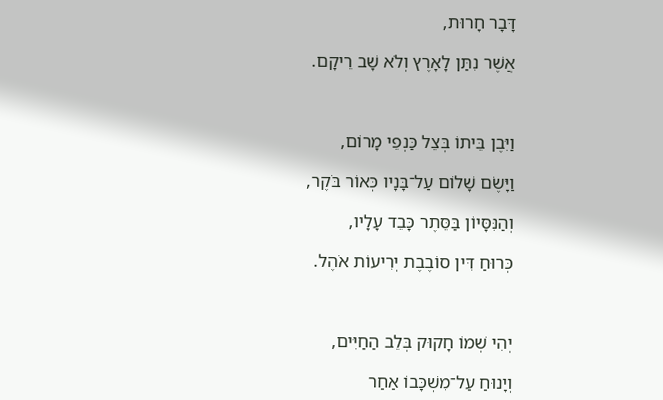דָּבָר חָרוּת,

אֲשֶׁר נִתַּן לָאָרֶץ וְלֹא שָׁב רֵיקָם.



וַיִּבֶן בֵּיתוֹ בְּצֵל כַּנְפֵי מָרוֹם,

וַיָּשֶׂם שָׁלוֹם עַל־בָּנָיו כְּאוֹר בֹּקֶר,

וְהַנִּסָּיוֹן בַּסֵּתֶר כָּבֵד עָלָיו,

כְּרוּחַ דִּין סוֹבֶבֶת יְרִיעוֹת אֹהֶל.



יְהִי שְׁמוֹ חָקוּק בְּלֵב הַחַיִּים,

וְיָנוּחַ עַל־מִשְׁכָּבוֹ אַחַר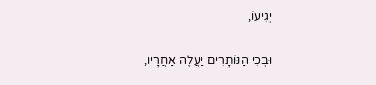יְגִיעוֹ,

וּבְכִי הַנּוֹתָרִים יַעֲלֶה אַחֲרָיו,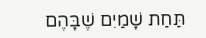תַּחַת שָׁמַיִם שֶׁבָּהֶם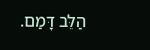הַלֵּב דָּמַם.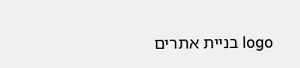logo בניית אתרים